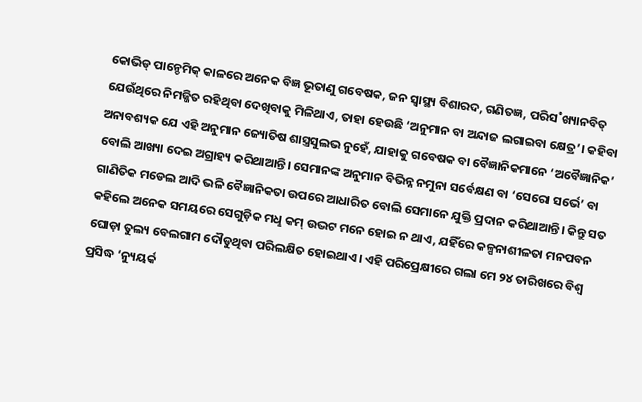କୋଭିଡ୍ ପାନ୍ଡେମିକ୍ କାଳରେ ଅନେକ ବିଜ୍ଞ ଭୂତାଣୁ ଗବେଷକ, ଜନ ସ୍ବାସ୍ଥ୍ୟ ବିଶାରଦ, ଗଣିତଜ୍ଞ, ପରିସ˚ଖ୍ୟାନବିତ୍ ଯେଉଁଥିରେ ନିମଜ୍ଜିତ ରହିଥିବା ଦେଖିବାକୁ ମିଳିଥାଏ, ତାହା ହେଉଛି ‘ଅନୁମାନ ବା ଅନ୍ଦାଜ ଲଗାଇବା କ୍ଷେତ୍ର’। କହିବା ଅନାବଶ୍ୟକ ଯେ ଏହି ଅନୁମାନ ଜ୍ୟୋତିଷ ଶାସ୍ତ୍ରସୁଲଭ ନୁହେଁ, ଯାହାକୁ ଗବେଷକ ବା ବୈଜ୍ଞାନିକମାନେ ‘ଅବୈଜ୍ଞାନିକ’ ବୋଲି ଆଖ୍ୟା ଦେଇ ଅଗ୍ରାହ୍ୟ କରିଥାଆନ୍ତି। ସେମାନଙ୍କ ଅନୁମାନ ବିଭିନ୍ନ ନମୁନା ସର୍ବେକ୍ଷଣ ବା ‘ସେରୋ ସର୍ଭେ’ ବା ଗାଣିତିକ ମଡେଲ ଆଦି ଭଳି ବୈଜ୍ଞାନିକତା ଉପରେ ଆଧାରିତ ବୋଲି ସେମାନେ ଯୁକ୍ତି ପ୍ରଦାନ କରିଥାଆନ୍ତି। କିନ୍ତୁ ସତ କହିଲେ ଅନେକ ସମୟରେ ସେଗୁଡ଼ିକ ମଧୢ କମ୍ ଉଦ୍ଭଟ ମନେ ହୋଇ ନ ଥାଏ, ଯହିଁରେ କଳ୍ପନାଶୀଳତା ମନପବନ ଘୋଡ଼ା ତୁଲ୍ୟ ବେଲଗାମ ଦୌଡୁଥିବା ପରିଲକ୍ଷିତ ହୋଇଥାଏ। ଏହି ପରିପ୍ରେକ୍ଷୀରେ ଗଲା ମେ ୨୪ ତାରିଖରେ ବିଶ୍ବ ପ୍ରସିଦ୍ଧ ‘ନ୍ୟୁୟର୍କ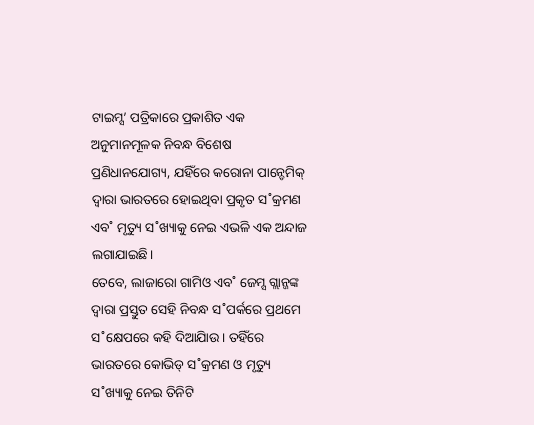ଟାଇମ୍ସ’ ପତ୍ରିକାରେ ପ୍ରକାଶିତ ଏକ ଅନୁମାନମୂଳକ ନିବନ୍ଧ ବିଶେଷ ପ୍ରଣିଧାନଯୋଗ୍ୟ, ଯହିଁରେ କରୋନା ପାନ୍ଡେମିକ୍ ଦ୍ବାରା ଭାରତରେ ହୋଇଥିବା ପ୍ରକୃତ ସ˚କ୍ରମଣ ଏବ˚ ମୃତ୍ୟୁ ସ˚ଖ୍ୟାକୁ ନେଇ ଏଭଳି ଏକ ଅନ୍ଦାଜ ଲଗାଯାଇଛି।
ତେବେ, ଲାଜାରୋ ଗାମିଓ ଏବ˚ ଜେମ୍ସ ଗ୍ଲାନ୍ଜଙ୍କ ଦ୍ବାରା ପ୍ରସ୍ତୁତ ସେହି ନିବନ୍ଧ ସ˚ପର୍କରେ ପ୍ରଥମେ ସ˚କ୍ଷେପରେ କହି ଦିଆଯିାଉ। ତହିଁରେ ଭାରତରେ କୋଭିଡ୍ ସ˚କ୍ରମଣ ଓ ମୃତ୍ୟୁ ସ˚ଖ୍ୟାକୁ ନେଇ ତିନିଟି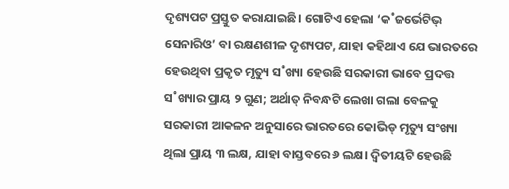ଦୃଶ୍ୟପଟ ପ୍ରସ୍ତୁତ କରାଯାଇଛି। ଗୋଟିଏ ହେଲା ‘କ˚ଜର୍ଭେଟିଭ୍ ସେନାରିଓ’ ବା ରକ୍ଷଣଶୀଳ ଦୃଶ୍ୟପଟ, ଯାହା କହିଥାଏ ଯେ ଭାରତରେ ହେଉଥିବା ପ୍ରକୃତ ମୃତ୍ୟୁ ସ˚ଖ୍ୟା ହେଉଛି ସରକାରୀ ଭାବେ ପ୍ରଦତ୍ତ ସ˚ଖ୍ୟାର ପ୍ରାୟ ୨ ଗୁଣ; ଅର୍ଥାତ୍ ନିବନ୍ଧଟି ଲେଖା ଗଲା ବେଳକୁ ସରକାରୀ ଆକଳନ ଅନୁସାରେ ଭାରତରେ କୋଭିଡ୍ ମୃତ୍ୟୁ ସଂଖ୍ୟା ଥିଲା ପ୍ରାୟ ୩ ଲକ୍ଷ, ଯାହା ବାସ୍ତବରେ ୬ ଲକ୍ଷ। ଦ୍ବିତୀୟଟି ହେଉଛି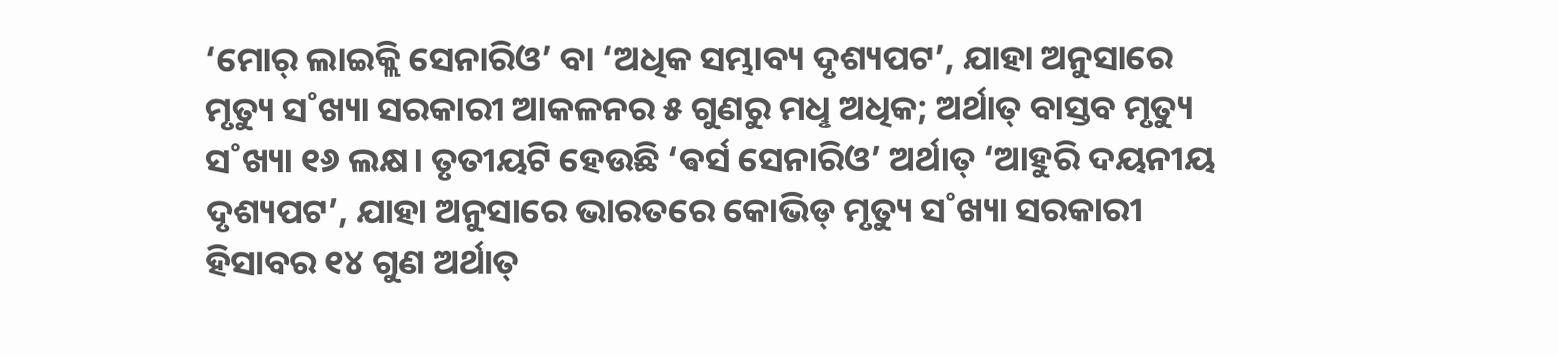‘ମୋର୍ ଲାଇକ୍ଲି ସେନାରିଓ’ ବା ‘ଅଧିକ ସମ୍ଭାବ୍ୟ ଦୃଶ୍ୟପଟ’, ଯାହା ଅନୁସାରେ ମୃତ୍ୟୁ ସ˚ଖ୍ୟା ସରକାରୀ ଆକଳନର ୫ ଗୁଣରୁ ମଧୢ ଅଧିକ; ଅର୍ଥାତ୍ ବାସ୍ତବ ମୃତ୍ୟୁ ସ˚ଖ୍ୟା ୧୬ ଲକ୍ଷ। ତୃତୀୟଟି ହେଉଛି ‘ଵର୍ସ ସେନାରିଓ’ ଅର୍ଥାତ୍ ‘ଆହୁରି ଦୟନୀୟ ଦୃଶ୍ୟପଟ’, ଯାହା ଅନୁସାରେ ଭାରତରେ କୋଭିଡ୍ ମୃତ୍ୟୁ ସ˚ଖ୍ୟା ସରକାରୀ ହିସାବର ୧୪ ଗୁଣ ଅର୍ଥାତ୍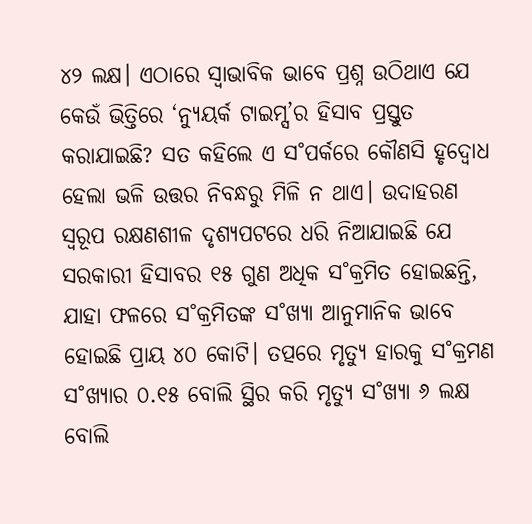୪୨ ଲକ୍ଷ। ଏଠାରେ ସ୍ବାଭାବିକ ଭାବେ ପ୍ରଶ୍ନ ଉଠିଥାଏ ଯେ କେଉଁ ଭିତ୍ତିରେ ‘ନ୍ୟୁୟର୍କ ଟାଇମ୍ସ’ର ହିସାବ ପ୍ରସ୍ତୁତ କରାଯାଇଛି? ସତ କହିଲେ ଏ ସ˚ପର୍କରେ କୌଣସି ହୃଦ୍ବୋଧ ହେଲା ଭଳି ଉତ୍ତର ନିବନ୍ଧରୁ ମିଳି ନ ଥାଏ। ଉଦାହରଣ ସ୍ବରୂପ ରକ୍ଷଣଶୀଳ ଦୃଶ୍ୟପଟରେ ଧରି ନିଆଯାଇଛି ଯେ ସରକାରୀ ହିସାବର ୧୫ ଗୁଣ ଅଧିକ ସ˚କ୍ରମିତ ହୋଇଛନ୍ତି, ଯାହା ଫଳରେ ସ˚କ୍ରମିତଙ୍କ ସ˚ଖ୍ୟା ଆନୁମାନିକ ଭାବେ ହୋଇଛି ପ୍ରାୟ ୪୦ କୋଟି। ତତ୍ପରେ ମୃତ୍ୟୁ ହାରକୁ ସ˚କ୍ରମଣ ସ˚ଖ୍ୟାର ୦.୧୫ ବୋଲି ସ୍ଥିର କରି ମୃତ୍ୟୁ ସ˚ଖ୍ୟା ୬ ଲକ୍ଷ ବୋଲି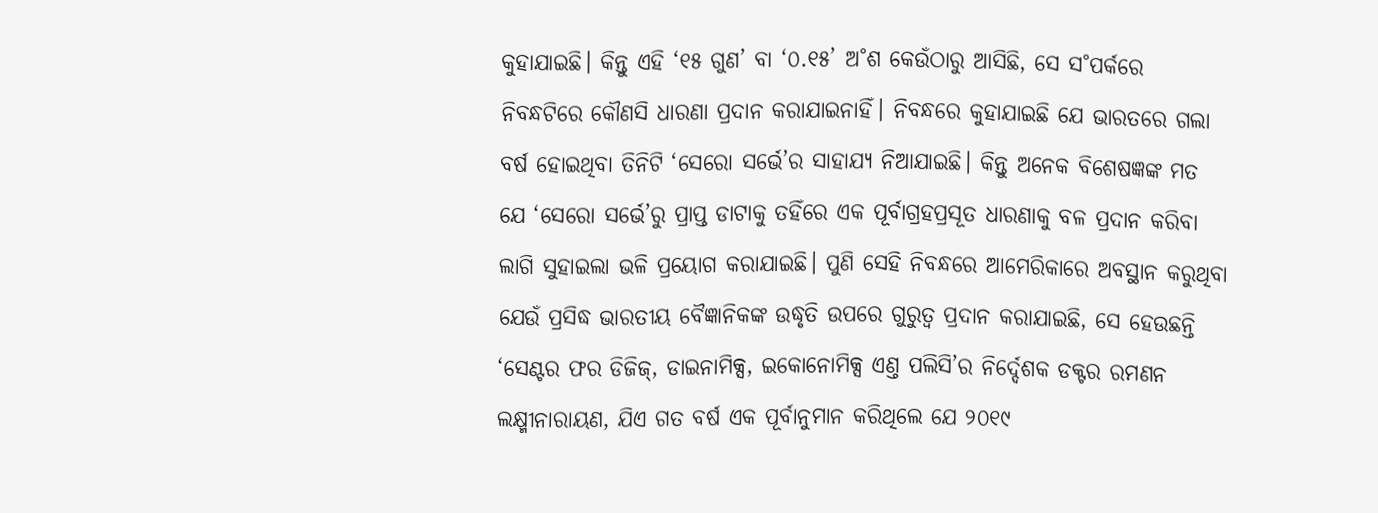କୁହାଯାଇଛି। କିନ୍ତୁ ଏହି ‘୧୫ ଗୁଣ’ ବା ‘୦.୧୫’ ଅ˚ଶ କେଉଁଠାରୁ ଆସିଛି, ସେ ସ˚ପର୍କରେ ନିବନ୍ଧଟିରେ କୌଣସି ଧାରଣା ପ୍ରଦାନ କରାଯାଇନାହିଁ। ନିବନ୍ଧରେ କୁହାଯାଇଛି ଯେ ଭାରତରେ ଗଲା ବର୍ଷ ହୋଇଥିବା ତିନିଟି ‘ସେରୋ ସର୍ଭେ’ର ସାହାଯ୍ୟ ନିଆଯାଇଛି। କିନ୍ତୁ ଅନେକ ବିଶେଷଜ୍ଞଙ୍କ ମତ ଯେ ‘ସେରୋ ସର୍ଭେ’ରୁ ପ୍ରାପ୍ତ ଡାଟାକୁ ତହିଁରେ ଏକ ପୂର୍ବାଗ୍ରହପ୍ରସୂତ ଧାରଣାକୁ ବଳ ପ୍ରଦାନ କରିବା ଲାଗି ସୁହାଇଲା ଭଳି ପ୍ରୟୋଗ କରାଯାଇଛି। ପୁଣି ସେହି ନିବନ୍ଧରେ ଆମେରିକାରେ ଅବସ୍ଥାନ କରୁଥିବା ଯେଉଁ ପ୍ରସିଦ୍ଧ ଭାରତୀୟ ବୈଜ୍ଞାନିକଙ୍କ ଉଦ୍ଧୃତି ଉପରେ ଗୁରୁତ୍ବ ପ୍ରଦାନ କରାଯାଇଛି, ସେ ହେଉଛନ୍ତି ‘ସେଣ୍ଟର ଫର ଡିଜିଜ୍, ଡାଇନାମିକ୍ସ, ଇକୋନୋମିକ୍ସ ଏଣ୍ତ ପଲିସି’ର ନିର୍ଦ୍ଦେଶକ ଡକ୍ଟର ରମଣନ ଲକ୍ଷ୍ମୀନାରାୟଣ, ଯିଏ ଗତ ବର୍ଷ ଏକ ପୂର୍ବାନୁମାନ କରିଥିଲେ ଯେ ୨୦୧୯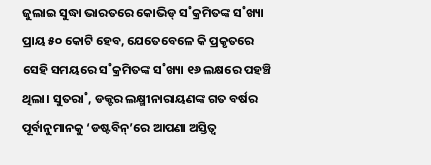ଜୁଲାଇ ସୁଦ୍ଧା ଭାରତରେ କୋଭିଡ୍ ସ˚କ୍ରମିତଙ୍କ ସ˚ଖ୍ୟା ପ୍ରାୟ ୫୦ କୋଟି ହେବ, ଯେତେବେଳେ କି ପ୍ରକୃତରେ ସେହି ସମୟରେ ସ˚କ୍ରମିତଙ୍କ ସ˚ଖ୍ୟା ୧୬ ଲକ୍ଷରେ ପହଞ୍ଚି ଥିଲା। ସୁତରା˚, ଡକ୍ଟର ଲକ୍ଷ୍ମୀନାରାୟଣଙ୍କ ଗତ ବର୍ଷର ପୂର୍ବାନୁମାନକୁ ‘ଡଷ୍ଟବିନ୍’ରେ ଆପଣା ଅସ୍ତିତ୍ବ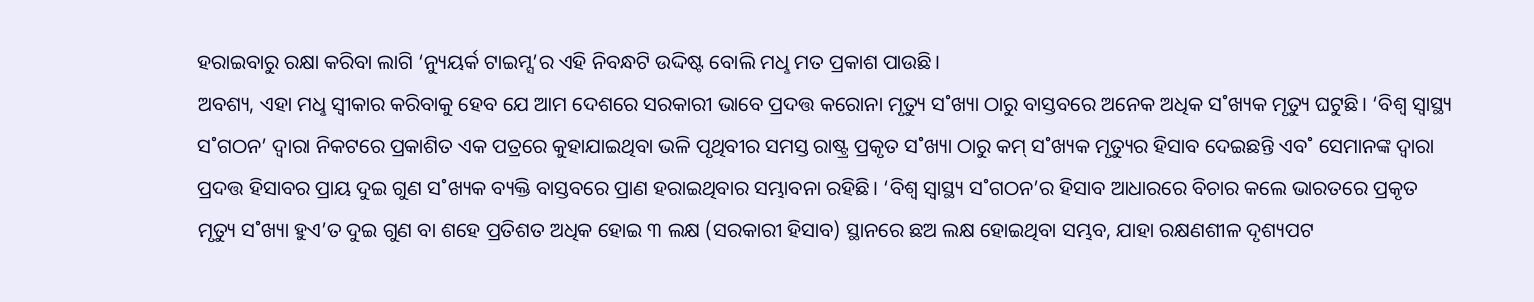ହରାଇବାରୁ ରକ୍ଷା କରିବା ଲାଗି ‘ନ୍ୟୁୟର୍କ ଟାଇମ୍ସ’ର ଏହି ନିବନ୍ଧଟି ଉଦ୍ଦିଷ୍ଟ ବୋଲି ମଧୢ ମତ ପ୍ରକାଶ ପାଉଛି।
ଅବଶ୍ୟ, ଏହା ମଧୢ ସ୍ବୀକାର କରିବାକୁ ହେବ ଯେ ଆମ ଦେଶରେ ସରକାରୀ ଭାବେ ପ୍ରଦତ୍ତ କରୋନା ମୃତ୍ୟୁ ସ˚ଖ୍ୟା ଠାରୁ ବାସ୍ତବରେ ଅନେକ ଅଧିକ ସ˚ଖ୍ୟକ ମୃତ୍ୟୁ ଘଟୁଛି। ‘ବିଶ୍ବ ସ୍ବାସ୍ଥ୍ୟ ସ˚ଗଠନ’ ଦ୍ବାରା ନିକଟରେ ପ୍ରକାଶିତ ଏକ ପତ୍ରରେ କୁହାଯାଇଥିବା ଭଳି ପୃଥିବୀର ସମସ୍ତ ରାଷ୍ଟ୍ର ପ୍ରକୃତ ସ˚ଖ୍ୟା ଠାରୁ କମ୍ ସ˚ଖ୍ୟକ ମୃତ୍ୟୁର ହିସାବ ଦେଇଛନ୍ତି ଏବ˚ ସେମାନଙ୍କ ଦ୍ବାରା ପ୍ରଦତ୍ତ ହିସାବର ପ୍ରାୟ ଦୁଇ ଗୁଣ ସ˚ଖ୍ୟକ ବ୍ୟକ୍ତି ବାସ୍ତବରେ ପ୍ରାଣ ହରାଇଥିବାର ସମ୍ଭାବନା ରହିଛି। ‘ବିଶ୍ବ ସ୍ବାସ୍ଥ୍ୟ ସ˚ଗଠନ’ର ହିସାବ ଆଧାରରେ ବିଚାର କଲେ ଭାରତରେ ପ୍ରକୃତ ମୃତ୍ୟୁ ସ˚ଖ୍ୟା ହୁଏ’ତ ଦୁଇ ଗୁଣ ବା ଶହେ ପ୍ରତିଶତ ଅଧିକ ହୋଇ ୩ ଲକ୍ଷ (ସରକାରୀ ହିସାବ) ସ୍ଥାନରେ ଛଅ ଲକ୍ଷ ହୋଇଥିବା ସମ୍ଭବ, ଯାହା ରକ୍ଷଣଶୀଳ ଦୃଶ୍ୟପଟ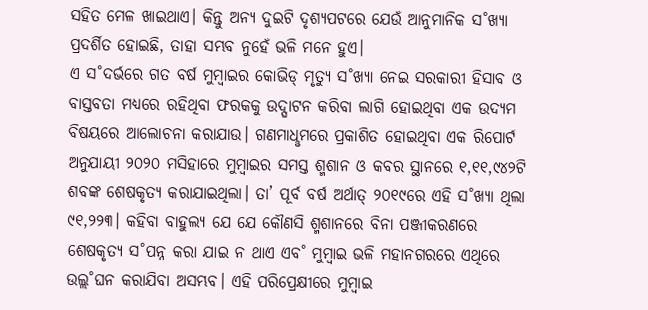ସହିତ ମେଳ ଖାଇଥାଏ। କିନ୍ତୁ ଅନ୍ୟ ଦୁଇଟି ଦୃଶ୍ୟପଟରେ ଯେଉଁ ଆନୁମାନିକ ସ˚ଖ୍ୟା ପ୍ରଦର୍ଶିତ ହୋଇଛି, ତାହା ସମ୍ଭବ ନୁହେଁ ଭଳି ମନେ ହୁଏ।
ଏ ସ˚ଦର୍ଭରେ ଗତ ବର୍ଷ ମୁମ୍ବାଇର କୋଭିଡ୍ ମୃତ୍ୟୁ ସ˚ଖ୍ୟା ନେଇ ସରକାରୀ ହିସାବ ଓ ବାସ୍ତବତା ମଧ୍ୟରେ ରହିଥିବା ଫରକକୁ ଉଦ୍ଘାଟନ କରିବା ଲାଗି ହୋଇଥିବା ଏକ ଉଦ୍ୟମ ବିଷୟରେ ଆଲୋଚନା କରାଯାଉ। ଗଣମାଧୢମରେ ପ୍ରକାଶିତ ହୋଇଥିବା ଏକ ରିପୋର୍ଟ ଅନୁଯାୟୀ ୨୦୨୦ ମସିହାରେ ମୁମ୍ବାଇର ସମସ୍ତ ଶ୍ମଶାନ ଓ କବର ସ୍ଥାନରେ ୧,୧୧,୯୪୨ଟି ଶବଙ୍କ ଶେଷକୃତ୍ୟ କରାଯାଇଥିଲା। ତା’ ପୂର୍ବ ବର୍ଷ ଅର୍ଥାତ୍ ୨୦୧୯ରେ ଏହି ସ˚ଖ୍ୟା ଥିଲା ୯୧,୨୨୩। କହିବା ବାହୁଲ୍ୟ ଯେ ଯେ କୌଣସି ଶ୍ମଶାନରେ ବିନା ପଞ୍ଜୀକରଣରେ ଶେଷକୃତ୍ୟ ସ˚ପନ୍ନ କରା ଯାଇ ନ ଥାଏ ଏବ˚ ମୁମ୍ବାଇ ଭଳି ମହାନଗରରେ ଏଥିରେ ଉଲ୍ଲ˚ଘନ କରାଯିବା ଅସମ୍ଭବ। ଏହି ପରିପ୍ରେକ୍ଷୀରେ ମୁମ୍ବାଇ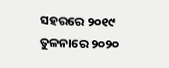ସହରରେ ୨୦୧୯ ତୁଳନାରେ ୨୦୨୦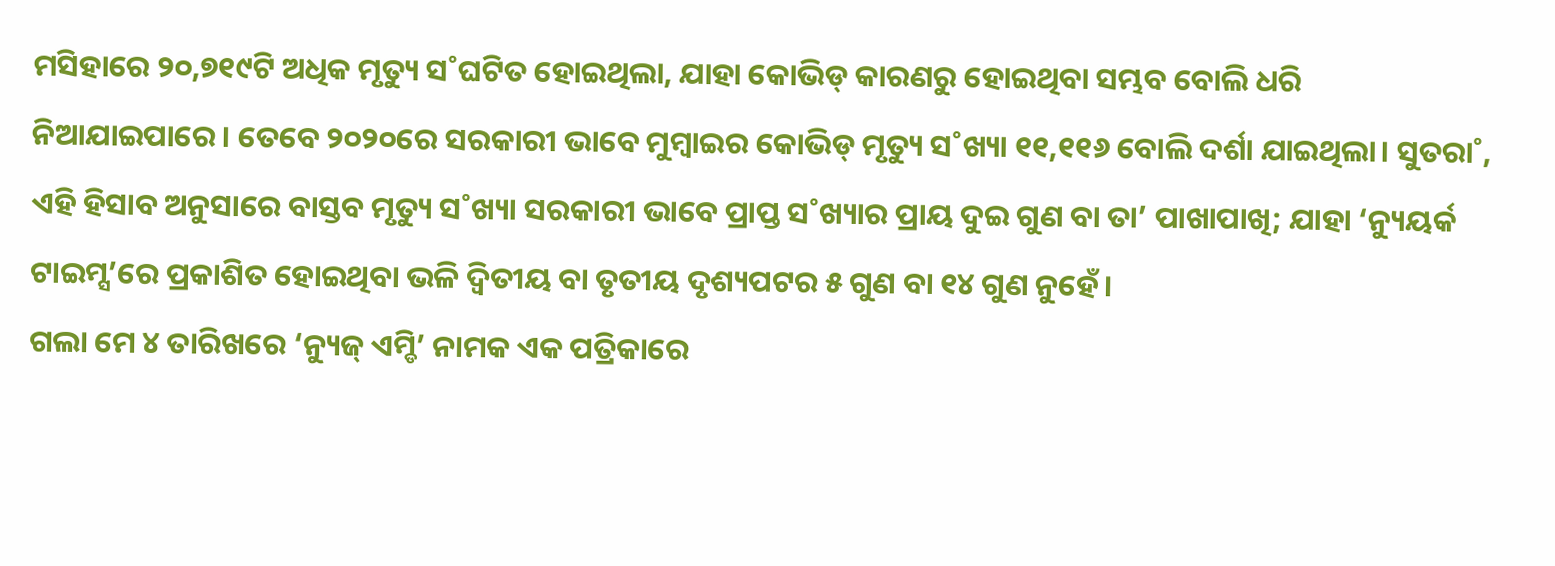ମସିହାରେ ୨୦,୭୧୯ଟି ଅଧିକ ମୃତ୍ୟୁ ସ˚ଘଟିତ ହୋଇଥିଲା, ଯାହା କୋଭିଡ୍ କାରଣରୁ ହୋଇଥିବା ସମ୍ଭବ ବୋଲି ଧରି ନିଆଯାଇପାରେ। ତେବେ ୨୦୨୦ରେ ସରକାରୀ ଭାବେ ମୁମ୍ବାଇର କୋଭିଡ୍ ମୃତ୍ୟୁ ସ˚ଖ୍ୟା ୧୧,୧୧୬ ବୋଲି ଦର୍ଶା ଯାଇଥିଲା। ସୁତରା˚, ଏହି ହିସାବ ଅନୁସାରେ ବାସ୍ତବ ମୃତ୍ୟୁ ସ˚ଖ୍ୟା ସରକାରୀ ଭାବେ ପ୍ରାପ୍ତ ସ˚ଖ୍ୟାର ପ୍ରାୟ ଦୁଇ ଗୁଣ ବା ତା’ ପାଖାପାଖି; ଯାହା ‘ନ୍ୟୁୟର୍କ ଟାଇମ୍ସ’ରେ ପ୍ରକାଶିତ ହୋଇଥିବା ଭଳି ଦ୍ବିତୀୟ ବା ତୃତୀୟ ଦୃଶ୍ୟପଟର ୫ ଗୁଣ ବା ୧୪ ଗୁଣ ନୁହେଁ।
ଗଲା ମେ ୪ ତାରିଖରେ ‘ନ୍ୟୁଜ୍ ଏମ୍ଡି’ ନାମକ ଏକ ପତ୍ରିକାରେ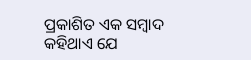ପ୍ରକାଶିତ ଏକ ସମ୍ବାଦ କହିଥାଏ ଯେ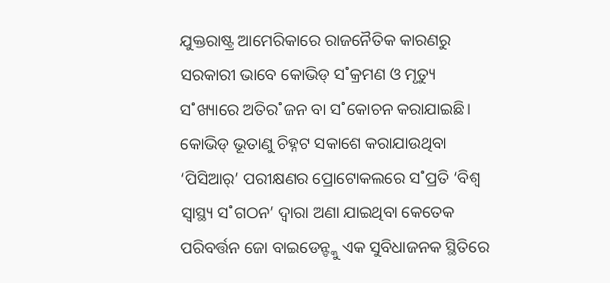ଯୁକ୍ତରାଷ୍ଟ୍ର ଆମେରିକାରେ ରାଜନୈତିକ କାରଣରୁ ସରକାରୀ ଭାବେ କୋଭିଡ୍ ସ˚କ୍ରମଣ ଓ ମୃତ୍ୟୁ ସ˚ଖ୍ୟାରେ ଅତିର˚ଜନ ବା ସ˚କୋଚନ କରାଯାଇଛି। କୋଭିଡ୍ ଭୂତାଣୁ ଚିହ୍ନଟ ସକାଶେ କରାଯାଉଥିବା ‘ପିସିଆର୍’ ପରୀକ୍ଷଣର ପ୍ରୋଟୋକଲରେ ସ˚ପ୍ରତି ‘ବିଶ୍ବ ସ୍ବାସ୍ଥ୍ୟ ସ˚ଗଠନ’ ଦ୍ବାରା ଅଣା ଯାଇଥିବା କେତେକ ପରିବର୍ତ୍ତନ ଜୋ ବାଇଡେନ୍ଙ୍କୁ ଏକ ସୁବିଧାଜନକ ସ୍ଥିତିରେ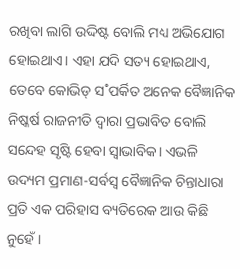ରଖିବା ଲାଗି ଉଦ୍ଦିଷ୍ଟ ବୋଲି ମଧ୍ୟ ଅଭିଯୋଗ ହୋଇଥାଏ। ଏହା ଯଦି ସତ୍ୟ ହୋଇଥାଏ, ତେବେ କୋଭିଡ୍ ସ˚ପର୍କିତ ଅନେକ ବୈଜ୍ଞାନିକ ନିଷ୍କର୍ଷ ରାଜନୀତି ଦ୍ବାରା ପ୍ରଭାବିତ ବୋଲି ସନ୍ଦେହ ସୃଷ୍ଟି ହେବା ସ୍ବାଭାବିକ। ଏଭଳି ଉଦ୍ୟମ ପ୍ରମାଣ-ସର୍ବସ୍ବ ବୈଜ୍ଞାନିକ ଚିନ୍ତାଧାରା ପ୍ରତି ଏକ ପରିହାସ ବ୍ୟତିରେକ ଆଉ କିଛି ନୁହେଁ।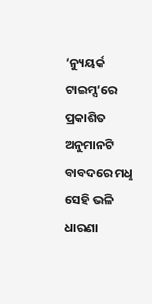‘ନ୍ୟୁୟର୍କ ଟାଇମ୍ସ’ରେ ପ୍ରକାଶିତ ଅନୁମାନଟି ବାବଦରେ ମଧୢ ସେହି ଭଳି ଧାରଣା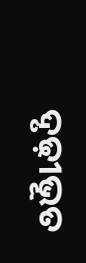ଦୃଢ଼ୀଭୂତ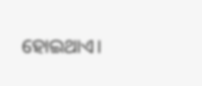ହୋଇଥାଏ।